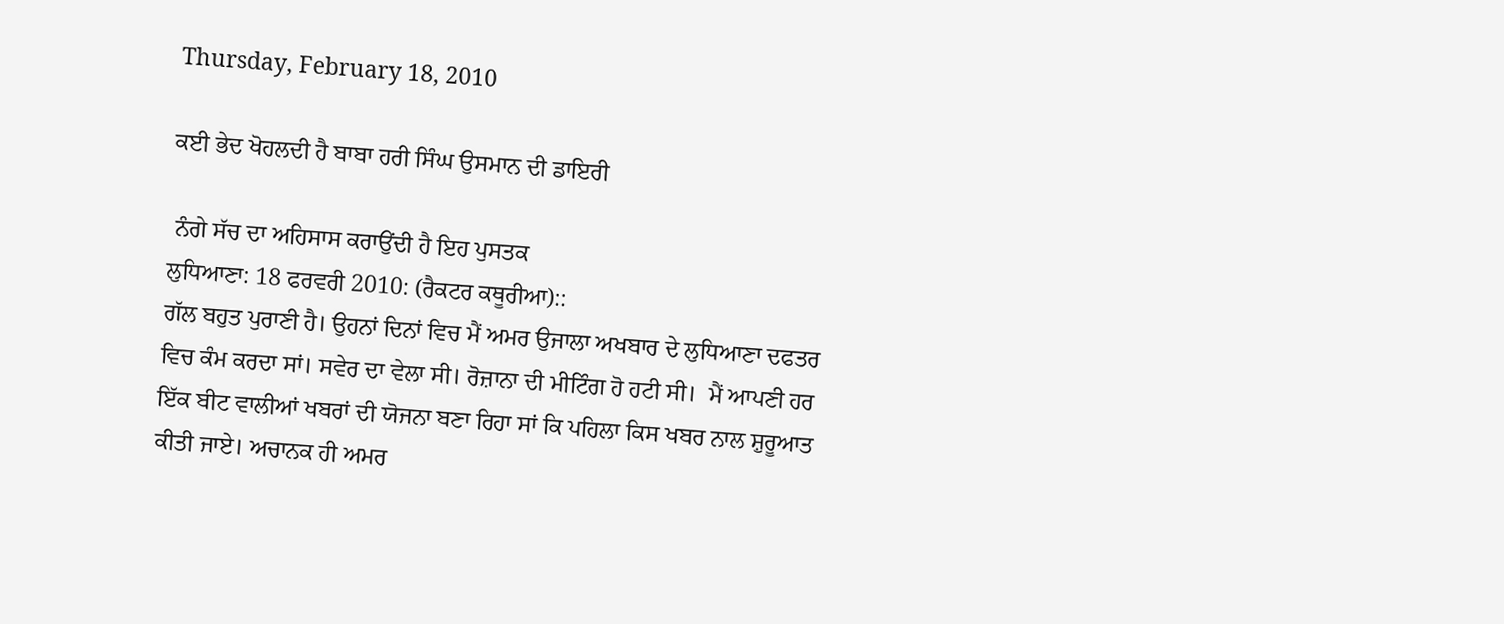Thursday, February 18, 2010

ਕਈ ਭੇਦ ਖੋਹਲਦੀ ਹੈ ਬਾਬਾ ਹਰੀ ਸਿੰਘ ਉਸਮਾਨ ਦੀ ਡਾਇਰੀ

 ਨੰਗੇ ਸੱਚ ਦਾ ਅਹਿਸਾਸ ਕਰਾਉਂਦੀ ਹੈ ਇਹ ਪੁਸਤਕ
ਲੁਧਿਆਣਾ: 18 ਫਰਵਰੀ 2010: (ਰੈਕਟਰ ਕਥੂਰੀਆ)::
ਗੱਲ ਬਹੁਤ ਪੁਰਾਣੀ ਹੈ। ਉਹਨਾਂ ਦਿਨਾਂ ਵਿਚ ਮੈਂ ਅਮਰ ਉਜਾਲਾ ਅਖਬਾਰ ਦੇ ਲੁਧਿਆਣਾ ਦਫਤਰ ਵਿਚ ਕੰਮ ਕਰਦਾ ਸਾਂ। ਸਵੇਰ ਦਾ ਵੇਲਾ ਸੀ। ਰੋਜ਼ਾਨਾ ਦੀ ਮੀਟਿੰਗ ਹੋ ਹਟੀ ਸੀ।  ਮੈਂ ਆਪਣੀ ਹਰ ਇੱਕ ਬੀਟ ਵਾਲੀਆਂ ਖਬਰਾਂ ਦੀ ਯੋਜਨਾ ਬਣਾ ਰਿਹਾ ਸਾਂ ਕਿ ਪਹਿਲਾ ਕਿਸ ਖਬਰ ਨਾਲ ਸ਼ੁਰੂਆਤ ਕੀਤੀ ਜਾਏ। ਅਚਾਨਕ ਹੀ ਅਮਰ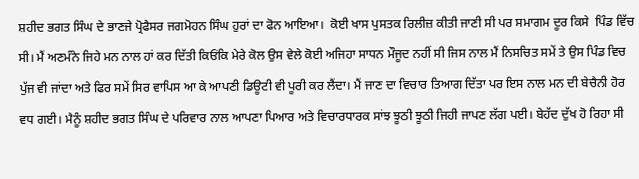ਸ਼ਹੀਦ ਭਗਤ ਸਿੰਘ ਦੇ ਭਾਣਜੇ ਪ੍ਰੋਫੈਸਰ ਜਗਮੋਹਨ ਸਿੰਘ ਹੁਰਾਂ ਦਾ ਫੋਨ ਆਇਆ।  ਕੋਈ ਖਾਸ ਪੁਸਤਕ ਰਿਲੀਜ਼ ਕੀਤੀ ਜਾਣੀ ਸੀ ਪਰ ਸਮਾਗਮ ਦੂਰ ਕਿਸੇ  ਪਿੰਡ ਵਿੱਚ ਸੀ। ਮੈਂ ਅਣਮੰਨੇ ਜਿਹੇ ਮਨ ਨਾਲ ਹਾਂ ਕਰ ਦਿੱਤੀ ਕਿਓਂਕਿ ਮੇਰੇ ਕੋਲ ਉਸ ਵੇਲੇ ਕੋਈ ਅਜਿਹਾ ਸਾਧਨ ਮੌਜੂਦ ਨਹੀਂ ਸੀ ਜਿਸ ਨਾਲ ਮੈਂ ਨਿਸਚਿਤ ਸਮੇਂ ਤੇ ਉਸ ਪਿੰਡ ਵਿਚ ਪੁੱਜ ਵੀ ਜਾਂਦਾ ਅਤੇ ਫਿਰ ਸਮੇਂ ਸਿਰ ਵਾਪਿਸ ਆ ਕੇ ਆਪਣੀ ਡਿਊਟੀ ਵੀ ਪੂਰੀ ਕਰ ਲੈਂਦਾ। ਮੈਂ ਜਾਣ ਦਾ ਵਿਚਾਰ ਤਿਆਗ ਦਿੱਤਾ ਪਰ ਇਸ ਨਾਲ ਮਨ ਦੀ ਬੇਚੈਨੀ ਹੋਰ ਵਧ ਗਈ। ਮੈਨੂੰ ਸ਼ਹੀਦ ਭਗਤ ਸਿੰਘ ਦੇ ਪਰਿਵਾਰ ਨਾਲ ਆਪਣਾ ਪਿਆਰ ਅਤੇ ਵਿਚਾਰਧਾਰਕ ਸਾਂਝ ਝੂਠੀ ਝੂਠੀ ਜਿਹੀ ਜਾਪਣ ਲੱਗ ਪਈ। ਬੇਹੱਦ ਦੁੱਖ ਹੋ ਰਿਹਾ ਸੀ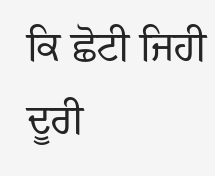ਕਿ ਛੋਟੀ ਜਿਹੀ ਦੂਰੀ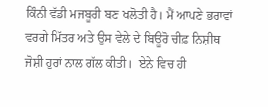ਕਿੰਨੀ ਵੱਡੀ ਮਜਬੂਰੀ ਬਣ ਖਲੋਤੀ ਹੈ। ਮੈਂ ਆਪਣੇ ਭਰਾਵਾਂ ਵਰਗੇ ਮਿੱਤਰ ਅਤੇ ਉਸ ਵੇਲੇ ਦੇ ਬਿਊਰੋ ਚੀਫ਼ ਨਿਸ਼ੀਥ ਜੋਸ਼ੀ ਹੁਰਾਂ ਨਾਲ ਗੱਲ ਕੀਤੀ।  ਏਨੇ ਵਿਚ ਹੀ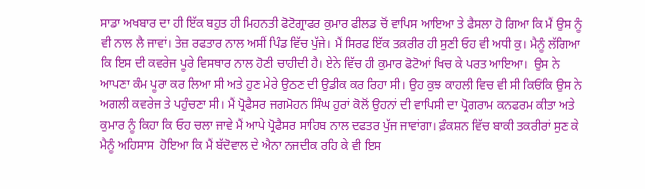ਸਾਡਾ ਅਖਬਾਰ ਦਾ ਹੀ ਇੱਕ ਬਹੁਤ ਹੀ ਮਿਹਨਤੀ ਫੋਟੋਗ੍ਰਾਫਰ ਕੁਮਾਰ ਫੀਲਡ ਚੋਂ ਵਾਪਿਸ ਆਇਆ ਤੇ ਫੈਸਲਾ ਹੋ ਗਿਆ ਕਿ ਮੈਂ ਉਸ ਨੂੰ ਵੀ ਨਾਲ ਲੈ ਜਾਵਾਂ। ਤੇਜ਼ ਰਫਤਾਰ ਨਾਲ ਅਸੀਂ ਪਿੰਡ ਵਿੱਚ ਪੁੱਜੇ। ਮੈਂ ਸਿਰਫ ਇੱਕ ਤਕ਼ਰੀਰ ਹੀ ਸੁਣੀ ਓਹ ਵੀ ਅਧੀ ਕੁ। ਮੈਨੂੰ ਲੱਗਿਆ ਕਿ ਇਸ ਦੀ ਕਵਰੇਜ ਪੂਰੇ ਵਿਸਥਾਰ ਨਾਲ ਹੋਣੀ ਚਾਹੀਦੀ ਹੈ। ਏਨੇ ਵਿੱਚ ਹੀ ਕੁਮਾਰ ਫੋਟੋਆਂ ਖਿਚ ਕੇ ਪਰਤ ਆਇਆ।  ਉਸ ਨੇ ਆਪਣਾ ਕੰਮ ਪੂਰਾ ਕਰ ਲਿਆ ਸੀ ਅਤੇ ਹੁਣ ਮੇਰੇ ਉਠਣ ਦੀ ਉਡੀਕ ਕਰ ਰਿਹਾ ਸੀ। ਉਹ ਕੁਝ ਕਾਹਲੀ ਵਿਚ ਵੀ ਸੀ ਕਿਓਂਕਿ ਉਸ ਨੇ ਅਗਲੀ ਕਵਰੇਜ ਤੇ ਪਹੁੰਚਣਾ ਸੀ। ਮੈਂ ਪ੍ਰੋਫੈਸਰ ਜਗਮੋਹਨ ਸਿੰਘ ਹੁਰਾਂ ਕੋਲੋਂ ਉਹਨਾਂ ਦੀ ਵਾਪਿਸੀ ਦਾ ਪ੍ਰੋਗਰਾਮ ਕਨਫਰਮ ਕੀਤਾ ਅਤੇ ਕੁਮਾਰ ਨੂੰ ਕਿਹਾ ਕਿ ਓਹ ਚਲਾ ਜਾਵੇ ਮੈਂ ਆਪੇ ਪ੍ਰੋਫੈਸਰ ਸਾਹਿਬ ਨਾਲ ਦਫਤਰ ਪੁੱਜ ਜਾਵਾਂਗਾ। ਫ਼ੰਕਸ਼ਨ ਵਿੱਚ ਬਾਕੀ ਤਕਰੀਰਾਂ ਸੁਣ ਕੇ ਮੈਨੂੰ ਅਹਿਸਾਸ  ਹੋਇਆ ਕਿ ਮੈਂ ਬੱਦੋਵਾਲ ਦੇ ਐਨਾ ਨਜਦੀਕ ਰਹਿ ਕੇ ਵੀ ਇਸ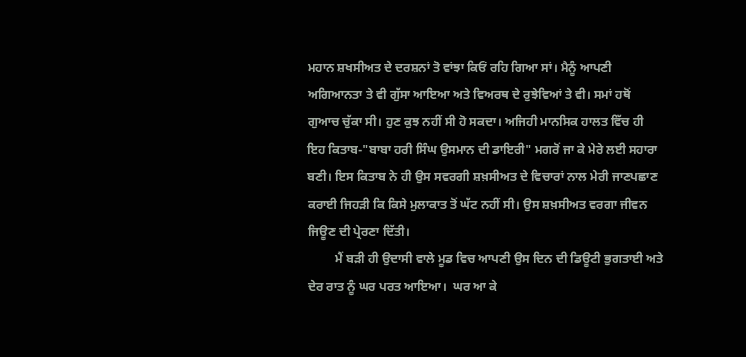ਮਹਾਨ ਸ਼ਖਸੀਅਤ ਦੇ ਦਰਸ਼ਨਾਂ ਤੋ ਵਾਂਝਾ ਕਿਓਂ ਰਹਿ ਗਿਆ ਸਾਂ। ਮੈਨੂੰ ਆਪਣੀ ਅਗਿਆਨਤਾ ਤੇ ਵੀ ਗੁੱਸਾ ਆਇਆ ਅਤੇ ਵਿਅਰਥ ਦੇ ਰੁਝੇਵਿਆਂ ਤੇ ਵੀ। ਸਮਾਂ ਹਥੋਂ ਗੁਆਚ ਚੁੱਕਾ ਸੀ। ਹੁਣ ਕੁਝ ਨਹੀਂ ਸੀ ਹੋ ਸਕਦਾ। ਅਜਿਹੀ ਮਾਨਸਿਕ ਹਾਲਤ ਵਿੱਚ ਹੀ ਇਹ ਕਿਤਾਬ-"ਬਾਬਾ ਹਰੀ ਸਿੰਘ ਉਸਮਾਨ ਦੀ ਡਾਇਰੀ" ਮਗਰੋਂ ਜਾ ਕੇ ਮੇਰੇ ਲਈ ਸਹਾਰਾ ਬਣੀ। ਇਸ ਕਿਤਾਬ ਨੇ ਹੀ ਉਸ ਸਵਰਗੀ ਸ਼ਖ਼ਸੀਅਤ ਦੇ ਵਿਚਾਰਾਂ ਨਾਲ ਮੇਰੀ ਜਾਣਪਛਾਣ ਕਰਾਈ ਜਿਹੜੀ ਕਿ ਕਿਸੇ ਮੁਲਾਕਾਤ ਤੋਂ ਘੱਟ ਨਹੀਂ ਸੀ। ਉਸ ਸ਼ਖ਼ਸੀਅਤ ਵਰਗਾ ਜੀਵਨ ਜਿਊਣ ਦੀ ਪ੍ਰੇਰਣਾ ਦਿੱਤੀ।
         ਮੈਂ ਬੜੀ ਹੀ ਉਦਾਸੀ ਵਾਲੇ ਮੂਡ ਵਿਚ ਆਪਣੀ ਉਸ ਦਿਨ ਦੀ ਡਿਊਟੀ ਭੁਗਤਾਈ ਅਤੇ ਦੇਰ ਰਾਤ ਨੂੰ ਘਰ ਪਰਤ ਆਇਆ।  ਘਰ ਆ ਕੇ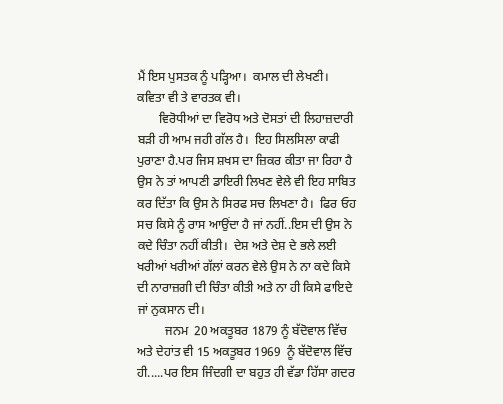ਮੈਂ ਇਸ ਪੁਸਤਕ ਨੂੰ ਪੜ੍ਹਿਆ।  ਕਮਾਲ ਦੀ ਲੇਖਣੀ। ਕਵਿਤਾ ਵੀ ਤੇ ਵਾਰਤਕ ਵੀ।
       ਵਿਰੋਧੀਆਂ ਦਾ ਵਿਰੋਧ ਅਤੇ ਦੋਸਤਾਂ ਦੀ ਲਿਹਾਜ਼ਦਾਰੀ ਬੜੀ ਹੀ ਆਮ ਜਹੀ ਗੱਲ ਹੈ।  ਇਹ ਸਿਲਸਿਲਾ ਕਾਫੀ ਪੁਰਾਣਾ ਹੈ.ਪਰ ਜਿਸ ਸ਼ਖਸ ਦਾ ਜ਼ਿਕਰ ਕੀਤਾ ਜਾ ਰਿਹਾ ਹੈ ਉਸ ਨੇ ਤਾਂ ਆਪਣੀ ਡਾਇਰੀ ਲਿਖਣ ਵੇਲੇ ਵੀ ਇਹ ਸਾਬਿਤ ਕਰ ਦਿੱਤਾ ਕਿ ਉਸ ਨੇ ਸਿਰਫ ਸਚ ਲਿਖਣਾ ਹੈ।  ਫਿਰ ਓਹ ਸਚ ਕਿਸੇ ਨੂੰ ਰਾਸ ਆਉਂਦਾ ਹੈ ਜਾਂ ਨਹੀਂ..ਇਸ ਦੀ ਉਸ ਨੇ ਕਦੇ ਚਿੰਤਾ ਨਹੀਂ ਕੀਤੀ।  ਦੇਸ਼ ਅਤੇ ਦੇਸ਼ ਦੇ ਭਲੇ ਲਈ ਖਰੀਆਂ ਖਰੀਆਂ ਗੱਲਾਂ ਕਰਨ ਵੇਲੇ ਉਸ ਨੇ ਨਾ ਕਦੇ ਕਿਸੇ ਦੀ ਨਾਰਾਜ਼ਗੀ ਦੀ ਚਿੰਤਾ ਕੀਤੀ ਅਤੇ ਨਾ ਹੀ ਕਿਸੇ ਫਾਇਦੇ ਜਾਂ ਨੁਕਸਾਨ ਦੀ।
         ਜਨਮ  20 ਅਕਤੂਬਰ 1879 ਨੂੰ ਬੱਦੋਵਾਲ ਵਿੱਚ ਅਤੇ ਦੇਹਾਂਤ ਵੀ 15 ਅਕਤੂਬਰ 1969  ਨੂੰ ਬੱਦੋਵਾਲ ਵਿੱਚ ਹੀ.....ਪਰ ਇਸ ਜਿੰਦਗੀ ਦਾ ਬਹੁਤ ਹੀ ਵੱਡਾ ਹਿੱਸਾ ਗਦਰ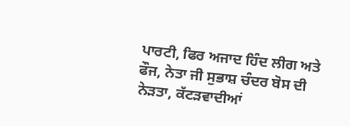ਪਾਰਟੀ, ਫਿਰ ਅਜਾਦ ਹਿੰਦ ਲੀਗ ਅਤੇ ਫੌਜ, ਨੇਤਾ ਜੀ ਸੁਭਾਸ਼ ਚੰਦਰ ਬੋਸ ਦੀ ਨੇੜਤਾ, ਕੱਟੜਵਾਦੀਆਂ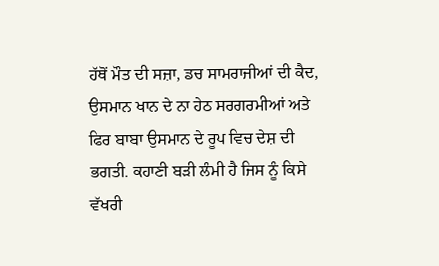ਹੱਥੋਂ ਮੌਤ ਦੀ ਸਜ਼ਾ, ਡਚ ਸਾਮਰਾਜੀਆਂ ਦੀ ਕੈਦ, ਉਸਮਾਨ ਖਾਨ ਦੇ ਨਾ ਹੇਠ ਸਰਗਰਮੀਆਂ ਅਤੇ ਫਿਰ ਬਾਬਾ ਉਸਮਾਨ ਦੇ ਰੂਪ ਵਿਚ ਦੇਸ਼ ਦੀ ਭਗਤੀ. ਕਹਾਣੀ ਬੜੀ ਲੰਮੀ ਹੈ ਜਿਸ ਨੂੰ ਕਿਸੇ ਵੱਖਰੀ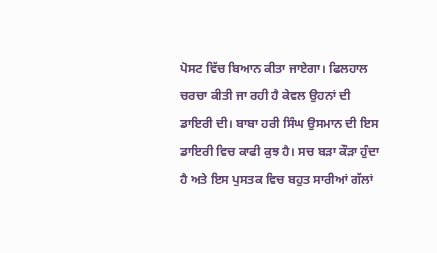ਪੋਸਟ ਵਿੱਚ ਬਿਆਨ ਕੀਤਾ ਜਾਏਗਾ। ਫਿਲਹਾਲ ਚਰਚਾ ਕੀਤੀ ਜਾ ਰਹੀ ਹੈ ਕੇਵਲ ਉਹਨਾਂ ਦੀ ਡਾਇਰੀ ਦੀ। ਬਾਬਾ ਹਰੀ ਸਿੰਘ ਉਸਮਾਨ ਦੀ ਇਸ ਡਾਇਰੀ ਵਿਚ ਕਾਫੀ ਕੁਝ ਹੈ। ਸਚ ਬੜਾ ਕੌੜਾ ਹੁੰਦਾ ਹੈ ਅਤੇ ਇਸ ਪੁਸਤਕ ਵਿਚ ਬਹੁਤ ਸਾਰੀਆਂ ਗੱਲਾਂ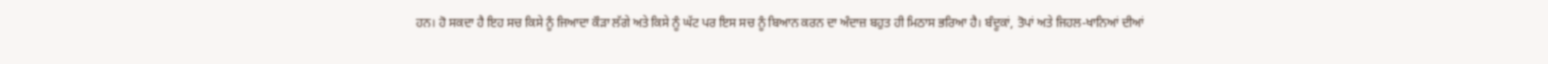ਹਨ। ਹੋ ਸਕਦਾ ਹੈ ਇਹ ਸਚ ਕਿਸੇ ਨੂੰ ਜਿਆਦਾ ਕੌੜਾ ਲੱਗੇ ਅਤੇ ਕਿਸੇ ਨੂੰ ਘੱਟ ਪਰ ਇਸ ਸਚ ਨੂੰ ਬਿਆਨ ਕਰਨ ਦਾ ਅੰਦਾਜ਼ ਬਹੁਤ ਹੀ ਮਿਠਾਸ ਭਰਿਆ ਹੈ। ਬੰਦੂਕਾਂ, ਤੋਪਾਂ ਅਤੇ ਜਿਹਲ-ਖਾਨਿਆਂ ਦੀਆਂ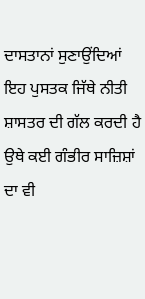ਦਾਸਤਾਨਾਂ ਸੁਣਾਉਂਦਿਆਂ ਇਹ ਪੁਸਤਕ ਜਿੱਥੇ ਨੀਤੀ ਸ਼ਾਸਤਰ ਦੀ ਗੱਲ ਕਰਦੀ ਹੈ ਉਥੇ ਕਈ ਗੰਭੀਰ ਸਾਜ਼ਿਸ਼ਾਂ ਦਾ ਵੀ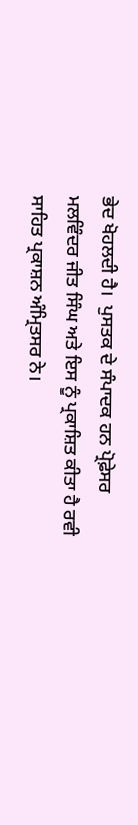ਭੇਦ ਖੋਹਲਦੀ ਹੈ।  ਪੁਸਤਕ ਦੇ ਸੰਪਾਦਕ ਹਨ ਪ੍ਰੋਫ਼ੇਸਰ ਮਲਵਿੰਦਰ ਜੀਤ ਸਿੰਘ ਅਤੇ ਇਸ ਨੂੰ ਪ੍ਰਕਾਸ਼ਿਤ ਕੀਤਾ ਹੈ ਰਵੀ ਸਾਹਿਤ ਪ੍ਰਕਾਸ਼ਨ ਅੰਮ੍ਰਿਤਸਰ ਨੇ।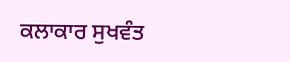ਕਲਾਕਾਰ ਸੁਖਵੰਤ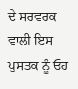ਦੇ ਸਰਵਰਕ ਵਾਲੀ ਇਸ ਪੁਸਤਕ ਨੂੰ ਓਹ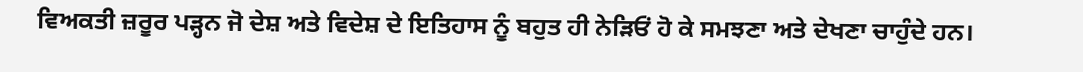ਵਿਅਕਤੀ ਜ਼ਰੂਰ ਪੜ੍ਹਨ ਜੋ ਦੇਸ਼ ਅਤੇ ਵਿਦੇਸ਼ ਦੇ ਇਤਿਹਾਸ ਨੂੰ ਬਹੁਤ ਹੀ ਨੇੜਿਓਂ ਹੋ ਕੇ ਸਮਝਣਾ ਅਤੇ ਦੇਖਣਾ ਚਾਹੁੰਦੇ ਹਨ।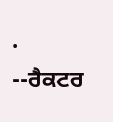.                                                                                                                                           --ਰੈਕਟਰ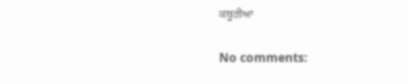ਕਥੂਰੀਆ

No comments: